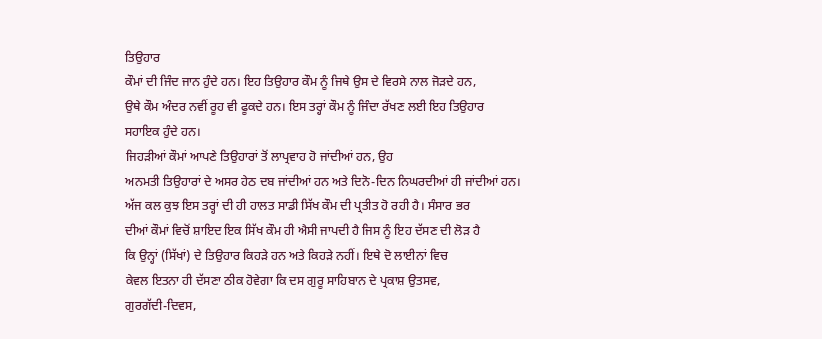ਤਿਉਹਾਰ
ਕੌਮਾਂ ਦੀ ਜਿੰਦ ਜਾਨ ਹੁੰਦੇ ਹਨ। ਇਹ ਤਿਉਹਾਰ ਕੌਮ ਨੂੰ ਜਿਥੇ ਉਸ ਦੇ ਵਿਰਸੇ ਨਾਲ ਜੋੜਦੇ ਹਨ,
ਉਥੇ ਕੌਮ ਅੰਦਰ ਨਵੀਂ ਰੂਹ ਵੀ ਫੂਕਦੇ ਹਨ। ਇਸ ਤਰ੍ਹਾਂ ਕੌਮ ਨੂੰ ਜਿੰਦਾ ਰੱਖਣ ਲਈ ਇਹ ਤਿਉਹਾਰ
ਸਹਾਇਕ ਹੁੰਦੇ ਹਨ।
ਜਿਹੜੀਆਂ ਕੌਮਾਂ ਆਪਣੇ ਤਿਉਹਾਰਾਂ ਤੋਂ ਲਾਪ੍ਰਵਾਹ ਹੋ ਜਾਂਦੀਆਂ ਹਨ, ਉਹ
ਅਨਮਤੀ ਤਿਉਹਾਰਾਂ ਦੇ ਅਸਰ ਹੇਠ ਦਬ ਜਾਂਦੀਆਂ ਹਨ ਅਤੇ ਦਿਨੋ-ਦਿਨ ਨਿਘਰਦੀਆਂ ਹੀ ਜਾਂਦੀਆਂ ਹਨ।
ਅੱਜ ਕਲ ਕੁਝ ਇਸ ਤਰ੍ਹਾਂ ਦੀ ਹੀ ਹਾਲਤ ਸਾਡੀ ਸਿੱਖ ਕੌਮ ਦੀ ਪ੍ਰਤੀਤ ਹੋ ਰਹੀ ਹੈ। ਸੰਸਾਰ ਭਰ
ਦੀਆਂ ਕੌਮਾਂ ਵਿਚੋਂ ਸ਼ਾਇਦ ਇਕ ਸਿੱਖ ਕੌਮ ਹੀ ਐਸੀ ਜਾਪਦੀ ਹੈ ਜਿਸ ਨੂੰ ਇਹ ਦੱਸਣ ਦੀ ਲੋੜ ਹੈ
ਕਿ ਉਨ੍ਹਾਂ (ਸਿੱਖਾਂ) ਦੇ ਤਿਉਹਾਰ ਕਿਹੜੇ ਹਨ ਅਤੇ ਕਿਹੜੇ ਨਹੀਂ। ਇਥੇ ਦੋ ਲਾਈਨਾਂ ਵਿਚ
ਕੇਵਲ ਇਤਨਾ ਹੀ ਦੱਸਣਾ ਠੀਕ ਹੋਵੇਗਾ ਕਿ ਦਸ ਗੁਰੂ ਸਾਹਿਬਾਨ ਦੇ ਪ੍ਰਕਾਸ਼ ਉਤਸਵ,
ਗੁਰਗੱਦੀ-ਦਿਵਸ,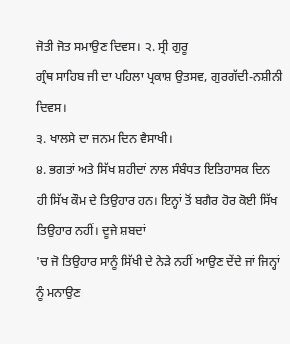ਜੋਤੀ ਜੋਤ ਸਮਾਉਣ ਦਿਵਸ। ੨. ਸ੍ਰੀ ਗੁਰੂ
ਗ੍ਰੰਥ ਸਾਹਿਬ ਜੀ ਦਾ ਪਹਿਲਾ ਪ੍ਰਕਾਸ਼ ਉਤਸਵ, ਗੁਰਗੱਦੀ-ਨਸ਼ੀਨੀ ਦਿਵਸ।
੩. ਖਾਲਸੇ ਦਾ ਜਨਮ ਦਿਨ ਵੈਸਾਖੀ।
੪. ਭਗਤਾਂ ਅਤੇ ਸਿੱਖ ਸ਼ਹੀਦਾਂ ਨਾਲ ਸੰਬੰਧਤ ਇਤਿਹਾਸਕ ਦਿਨ
ਹੀ ਸਿੱਖ ਕੌਮ ਦੇ ਤਿਉਹਾਰ ਹਨ। ਇਨ੍ਹਾਂ ਤੋਂ ਬਗੈਰ ਹੋਰ ਕੋਈ ਸਿੱਖ ਤਿਉਹਾਰ ਨਹੀਂ। ਦੂਜੇ ਸ਼ਬਦਾਂ
'ਚ ਜੋ ਤਿਉਹਾਰ ਸਾਨੂੰ ਸਿੱਖੀ ਦੇ ਨੇੜੇ ਨਹੀਂ ਆਉਣ ਦੇਂਦੇ ਜਾਂ ਜਿਨ੍ਹਾਂ ਨੂੰ ਮਨਾਉਣ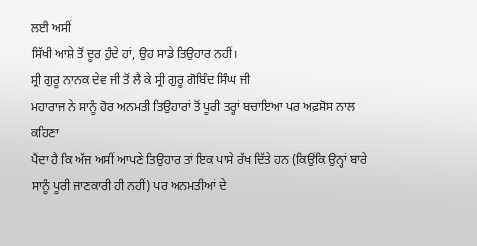ਲਈ ਅਸੀਂ
ਸਿੱਖੀ ਆਸ਼ੇ ਤੋਂ ਦੂਰ ਹੁੰਦੇ ਹਾਂ, ਉਹ ਸਾਡੇ ਤਿਉਹਾਰ ਨਹੀਂ।
ਸ੍ਰੀ ਗੁਰੂ ਨਾਨਕ ਦੇਵ ਜੀ ਤੋਂ ਲੈ ਕੇ ਸ੍ਰੀ ਗੁਰੂ ਗੋਬਿੰਦ ਸਿੰਘ ਜੀ
ਮਹਾਰਾਜ ਨੇ ਸਾਨੂੰ ਹੋਰ ਅਨਮਤੀ ਤਿਉਹਾਰਾਂ ਤੋਂ ਪੂਰੀ ਤਰ੍ਹਾਂ ਬਚਾਇਆ ਪਰ ਅਫ਼ਸੋਸ ਨਾਲ ਕਹਿਣਾ
ਪੈਂਦਾ ਹੈ ਕਿ ਅੱਜ ਅਸੀਂ ਆਪਣੇ ਤਿਉਹਾਰ ਤਾਂ ਇਕ ਪਾਸੇ ਰੱਖ ਦਿੱਤੇ ਹਨ (ਕਿਉਂਕਿ ਉਨ੍ਹਾਂ ਬਾਰੇ
ਸਾਨੂੰ ਪੂਰੀ ਜਾਣਕਾਰੀ ਹੀ ਨਹੀਂ) ਪਰ ਅਨਮਤੀਆਂ ਦੇ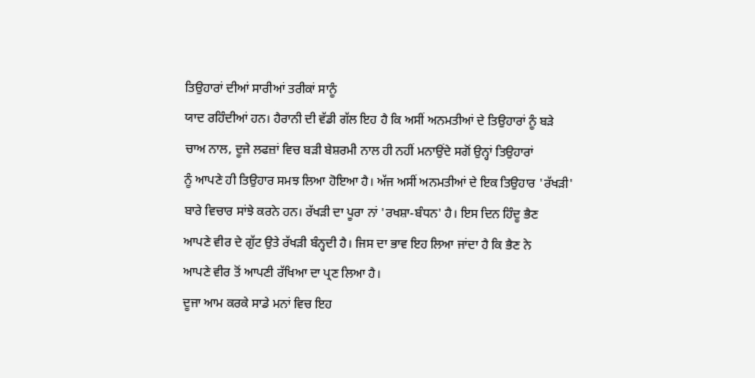ਤਿਉਹਾਰਾਂ ਦੀਆਂ ਸਾਰੀਆਂ ਤਰੀਕਾਂ ਸਾਨੂੰ
ਯਾਦ ਰਹਿੰਦੀਆਂ ਹਨ। ਹੈਰਾਨੀ ਦੀ ਵੱਡੀ ਗੱਲ ਇਹ ਹੈ ਕਿ ਅਸੀਂ ਅਨਮਤੀਆਂ ਦੇ ਤਿਉਹਾਰਾਂ ਨੂੰ ਬੜੇ
ਚਾਅ ਨਾਲ, ਦੂਜੇ ਲਫਜ਼ਾਂ ਵਿਚ ਬੜੀ ਬੇਸ਼ਰਮੀ ਨਾਲ ਹੀ ਨਹੀਂ ਮਨਾਉਂਦੇ ਸਗੋਂ ਉਨ੍ਹਾਂ ਤਿਉਹਾਰਾਂ
ਨੂੰ ਆਪਣੇ ਹੀ ਤਿਉਹਾਰ ਸਮਝ ਲਿਆ ਹੋਇਆ ਹੈ। ਅੱਜ ਅਸੀਂ ਅਨਮਤੀਆਂ ਦੇ ਇਕ ਤਿਉਹਾਰ 'ਰੱਖੜੀ'
ਬਾਰੇ ਵਿਚਾਰ ਸਾਂਝੇ ਕਰਨੇ ਹਨ। ਰੱਖੜੀ ਦਾ ਪੂਰਾ ਨਾਂ 'ਰਖਸ਼ਾ-ਬੰਧਨ' ਹੈ। ਇਸ ਦਿਨ ਹਿੰਦੂ ਭੈਣ
ਆਪਣੇ ਵੀਰ ਦੇ ਗੁੱਟ ਉਤੇ ਰੱਖੜੀ ਬੰਨ੍ਹਦੀ ਹੈ। ਜਿਸ ਦਾ ਭਾਵ ਇਹ ਲਿਆ ਜਾਂਦਾ ਹੈ ਕਿ ਭੈਣ ਨੇ
ਆਪਣੇ ਵੀਰ ਤੋਂ ਆਪਣੀ ਰੱਖਿਆ ਦਾ ਪ੍ਰਣ ਲਿਆ ਹੈ।
ਦੂਜਾ ਆਮ ਕਰਕੇ ਸਾਡੇ ਮਨਾਂ ਵਿਚ ਇਹ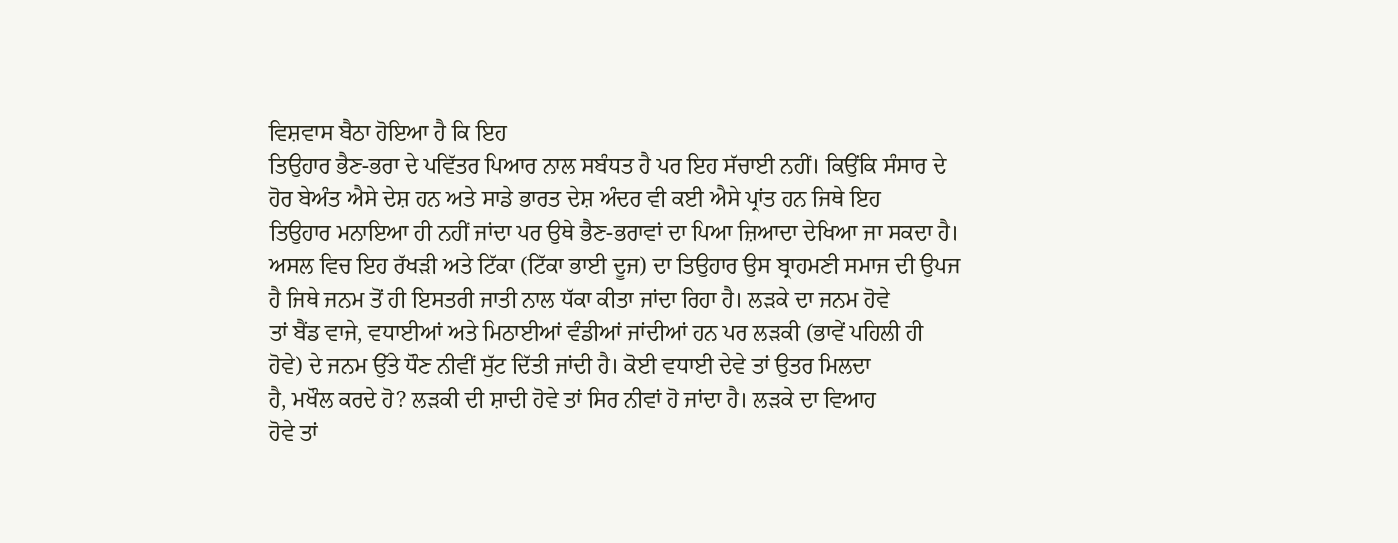ਵਿਸ਼ਵਾਸ ਬੈਠਾ ਹੋਇਆ ਹੈ ਕਿ ਇਹ
ਤਿਉਹਾਰ ਭੈਣ-ਭਰਾ ਦੇ ਪਵਿੱਤਰ ਪਿਆਰ ਨਾਲ ਸਬੰਧਤ ਹੈ ਪਰ ਇਹ ਸੱਚਾਈ ਨਹੀਂ। ਕਿਉਂਕਿ ਸੰਸਾਰ ਦੇ
ਹੋਰ ਬੇਅੰਤ ਐਸੇ ਦੇਸ਼ ਹਨ ਅਤੇ ਸਾਡੇ ਭਾਰਤ ਦੇਸ਼ ਅੰਦਰ ਵੀ ਕਈ ਐਸੇ ਪ੍ਰਾਂਤ ਹਨ ਜਿਥੇ ਇਹ
ਤਿਉਹਾਰ ਮਨਾਇਆ ਹੀ ਨਹੀਂ ਜਾਂਦਾ ਪਰ ਉਥੇ ਭੈਣ-ਭਰਾਵਾਂ ਦਾ ਪਿਆ ਜ਼ਿਆਦਾ ਦੇਖਿਆ ਜਾ ਸਕਦਾ ਹੈ।
ਅਸਲ ਵਿਚ ਇਹ ਰੱਖੜੀ ਅਤੇ ਟਿੱਕਾ (ਟਿੱਕਾ ਭਾਈ ਦੂਜ) ਦਾ ਤਿਉਹਾਰ ਉਸ ਬ੍ਰਾਹਮਣੀ ਸਮਾਜ ਦੀ ਉਪਜ
ਹੈ ਜਿਥੇ ਜਨਮ ਤੋਂ ਹੀ ਇਸਤਰੀ ਜਾਤੀ ਨਾਲ ਧੱਕਾ ਕੀਤਾ ਜਾਂਦਾ ਰਿਹਾ ਹੈ। ਲੜਕੇ ਦਾ ਜਨਮ ਹੋਵੇ
ਤਾਂ ਬੈਂਡ ਵਾਜੇ, ਵਧਾਈਆਂ ਅਤੇ ਮਿਠਾਈਆਂ ਵੰਡੀਆਂ ਜਾਂਦੀਆਂ ਹਨ ਪਰ ਲੜਕੀ (ਭਾਵੇਂ ਪਹਿਲੀ ਹੀ
ਹੋਵੇ) ਦੇ ਜਨਮ ਉੱਤੇ ਧੌਣ ਨੀਵੀਂ ਸੁੱਟ ਦਿੱਤੀ ਜਾਂਦੀ ਹੈ। ਕੋਈ ਵਧਾਈ ਦੇਵੇ ਤਾਂ ਉਤਰ ਮਿਲਦਾ
ਹੈ, ਮਖੌਲ ਕਰਦੇ ਹੋ? ਲੜਕੀ ਦੀ ਸ਼ਾਦੀ ਹੋਵੇ ਤਾਂ ਸਿਰ ਨੀਵਾਂ ਹੋ ਜਾਂਦਾ ਹੈ। ਲੜਕੇ ਦਾ ਵਿਆਹ
ਹੋਵੇ ਤਾਂ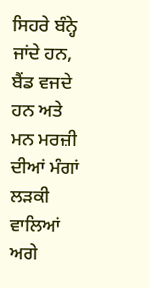ਸਿਹਰੇ ਬੰਨ੍ਹੇ ਜਾਂਦੇ ਹਨ, ਬੈਂਡ ਵਜਦੇ ਹਨ ਅਤੇ ਮਨ ਮਰਜ਼ੀ ਦੀਆਂ ਮੰਗਾਂ ਲੜਕੀ
ਵਾਲਿਆਂ ਅਗੇ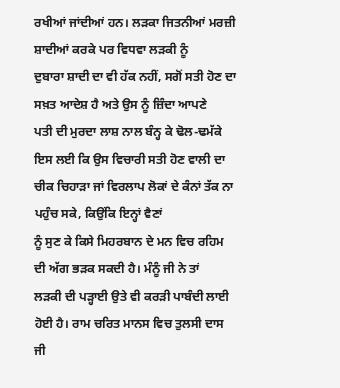ਰਖੀਆਂ ਜਾਂਦੀਆਂ ਹਨ। ਲੜਕਾ ਜਿਤਨੀਆਂ ਮਰਜ਼ੀ ਸ਼ਾਦੀਆਂ ਕਰਕੇ ਪਰ ਵਿਧਵਾ ਲੜਕੀ ਨੂੰ
ਦੁਬਾਰਾ ਸ਼ਾਦੀ ਦਾ ਵੀ ਹੱਕ ਨਹੀਂ, ਸਗੋਂ ਸਤੀ ਹੋਣ ਦਾ ਸਖ਼ਤ ਆਦੇਸ਼ ਹੈ ਅਤੇ ਉਸ ਨੂੰ ਜ਼ਿੰਦਾ ਆਪਣੇ
ਪਤੀ ਦੀ ਮੁਰਦਾ ਲਾਸ਼ ਨਾਲ ਬੰਨ੍ਹ ਕੇ ਢੋਲ-ਢਮੱਕੇ ਇਸ ਲਈ ਕਿ ਉਸ ਵਿਚਾਰੀ ਸਤੀ ਹੋਣ ਵਾਲੀ ਦਾ
ਚੀਕ ਚਿਹਾੜਾ ਜਾਂ ਵਿਰਲਾਪ ਲੋਕਾਂ ਦੇ ਕੰਨਾਂ ਤੱਕ ਨਾ ਪਹੁੰਚ ਸਕੇ, ਕਿਉਂਕਿ ਇਨ੍ਹਾਂ ਵੈਣਾਂ
ਨੂੰ ਸੁਣ ਕੇ ਕਿਸੇ ਮਿਹਰਬਾਨ ਦੇ ਮਨ ਵਿਚ ਰਹਿਮ ਦੀ ਅੱਗ ਭੜਕ ਸਕਦੀ ਹੈ। ਮੰਨੂੰ ਜੀ ਨੇ ਤਾਂ
ਲੜਕੀ ਦੀ ਪੜ੍ਹਾਈ ਉਤੇ ਵੀ ਕਰੜੀ ਪਾਬੰਦੀ ਲਾਈ ਹੋਈ ਹੈ। ਰਾਮ ਚਰਿਤ ਮਾਨਸ ਵਿਚ ਤੁਲਸੀ ਦਾਸ ਜੀ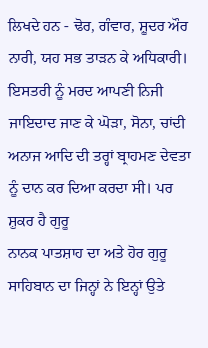ਲਿਖਦੇ ਹਨ - ਢੋਰ, ਗੰਵਾਰ, ਸ਼ੂਦਰ ਔਰ ਨਾਰੀ, ਯਹ ਸਭ ਤਾੜਨ ਕੇ ਅਧਿਕਾਰੀ।
ਇਸਤਰੀ ਨੂੰ ਮਰਦ ਆਪਣੀ ਨਿਜੀ ਜਾਇਦਾਦ ਜਾਣ ਕੇ ਘੋੜਾ, ਸੋਨਾ, ਚਾਂਦੀ
ਅਨਾਜ ਆਦਿ ਦੀ ਤਰ੍ਹਾਂ ਬ੍ਰਾਹਮਣ ਦੇਵਤਾ ਨੂੰ ਦਾਨ ਕਰ ਦਿਆ ਕਰਦਾ ਸੀ। ਪਰ ਸ਼ੁਕਰ ਹੈ ਗੁਰੂ
ਨਾਨਕ ਪਾਤਸ਼ਾਹ ਦਾ ਅਤੇ ਹੋਰ ਗੁਰੂ ਸਾਹਿਬਾਨ ਦਾ ਜਿਨ੍ਹਾਂ ਨੇ ਇਨ੍ਹਾਂ ਉਤੇ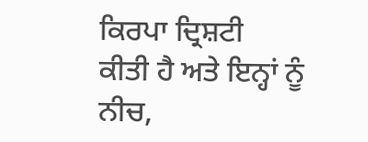ਕਿਰਪਾ ਦ੍ਰਿਸ਼ਟੀ
ਕੀਤੀ ਹੈ ਅਤੇ ਇਨ੍ਹਾਂ ਨੂੰ ਨੀਚ,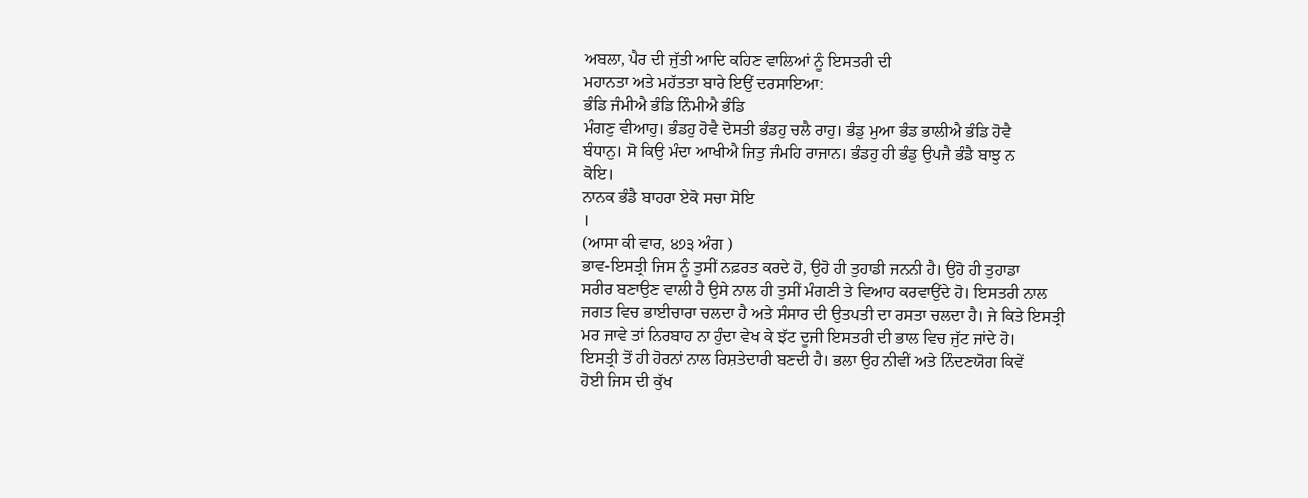ਅਬਲਾ, ਪੈਰ ਦੀ ਜੁੱਤੀ ਆਦਿ ਕਹਿਣ ਵਾਲਿਆਂ ਨੂੰ ਇਸਤਰੀ ਦੀ
ਮਹਾਨਤਾ ਅਤੇ ਮਹੱਤਤਾ ਬਾਰੇ ਇਉਂ ਦਰਸਾਇਆ:
ਭੰਡਿ ਜੰਮੀਐ ਭੰਡਿ ਨਿੰਮੀਐ ਭੰਡਿ
ਮੰਗਣੁ ਵੀਆਹੁ। ਭੰਡਹੁ ਹੋਵੈ ਦੋਸਤੀ ਭੰਡਹੁ ਚਲੈ ਰਾਹੁ। ਭੰਡੁ ਮੁਆ ਭੰਡ ਭਾਲੀਐ ਭੰਡਿ ਹੋਵੈ
ਬੰਧਾਨੁ। ਸੋ ਕਿਉ ਮੰਦਾ ਆਖੀਐ ਜਿਤੁ ਜੰਮਹਿ ਰਾਜਾਨ। ਭੰਡਹੁ ਹੀ ਭੰਡੁ ਉਪਜੈ ਭੰਡੈ ਬਾਝੁ ਨ
ਕੋਇ।
ਨਾਨਕ ਭੰਡੈ ਬਾਹਰਾ ਏਕੋ ਸਚਾ ਸੋਇ
।
(ਆਸਾ ਕੀ ਵਾਰ, ੪੭੩ ਅੰਗ )
ਭਾਵ-ਇਸਤ੍ਰੀ ਜਿਸ ਨੂੰ ਤੁਸੀਂ ਨਫ਼ਰਤ ਕਰਦੇ ਹੋ, ਉਹੋ ਹੀ ਤੁਹਾਡੀ ਜਨਨੀ ਹੈ। ਉਹੋ ਹੀ ਤੁਹਾਡਾ
ਸਰੀਰ ਬਣਾਉਣ ਵਾਲੀ ਹੈ ਉਸੇ ਨਾਲ ਹੀ ਤੁਸੀਂ ਮੰਗਣੀ ਤੇ ਵਿਆਹ ਕਰਵਾਉਂਦੇ ਹੋ। ਇਸਤਰੀ ਨਾਲ
ਜਗਤ ਵਿਚ ਭਾਈਚਾਰਾ ਚਲਦਾ ਹੈ ਅਤੇ ਸੰਸਾਰ ਦੀ ਉਤਪਤੀ ਦਾ ਰਸਤਾ ਚਲਦਾ ਹੈ। ਜੇ ਕਿਤੇ ਇਸਤ੍ਰੀ
ਮਰ ਜਾਵੇ ਤਾਂ ਨਿਰਬਾਹ ਨਾ ਹੁੰਦਾ ਵੇਖ ਕੇ ਝੱਟ ਦੂਜੀ ਇਸਤਰੀ ਦੀ ਭਾਲ ਵਿਚ ਜੁੱਟ ਜਾਂਦੇ ਹੋ।
ਇਸਤ੍ਰੀ ਤੋਂ ਹੀ ਹੋਰਨਾਂ ਨਾਲ ਰਿਸ਼ਤੇਦਾਰੀ ਬਣਦੀ ਹੈ। ਭਲਾ ਉਹ ਨੀਵੀਂ ਅਤੇ ਨਿੰਦਣਯੋਗ ਕਿਵੇਂ
ਹੋਈ ਜਿਸ ਦੀ ਕੁੱਖ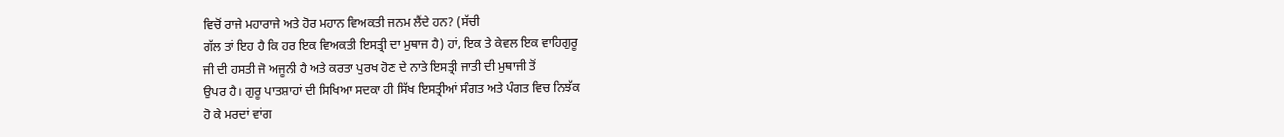ਵਿਚੋਂ ਰਾਜੇ ਮਹਾਰਾਜੇ ਅਤੇ ਹੋਰ ਮਹਾਨ ਵਿਅਕਤੀ ਜਨਮ ਲੈਂਦੇ ਹਨ? (ਸੱਚੀ
ਗੱਲ ਤਾਂ ਇਹ ਹੈ ਕਿ ਹਰ ਇਕ ਵਿਅਕਤੀ ਇਸਤ੍ਰੀ ਦਾ ਮੁਥਾਜ ਹੈ) ਹਾਂ, ਇਕ ਤੇ ਕੇਵਲ ਇਕ ਵਾਹਿਗੁਰੂ
ਜੀ ਦੀ ਹਸਤੀ ਜੋ ਅਜੂਨੀ ਹੈ ਅਤੇ ਕਰਤਾ ਪੁਰਖ ਹੋਣ ਦੇ ਨਾਤੇ ਇਸਤ੍ਰੀ ਜਾਤੀ ਦੀ ਮੁਥਾਜੀ ਤੋਂ
ਉਪਰ ਹੈ। ਗੁਰੂ ਪਾਤਸ਼ਾਹਾਂ ਦੀ ਸਿਖਿਆ ਸਦਕਾ ਹੀ ਸਿੱਖ ਇਸਤ੍ਰੀਆਂ ਸੰਗਤ ਅਤੇ ਪੰਗਤ ਵਿਚ ਨਿਝੱਕ
ਹੋ ਕੇ ਮਰਦਾਂ ਵਾਂਗ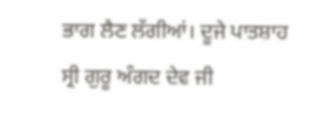ਭਾਗ ਲੈਣ ਲੱਗੀਆਂ। ਦੂਜੇ ਪਾਤਸ਼ਾਹ ਸ੍ਰੀ ਗੁਰੂ ਅੰਗਦ ਦੇਵ ਜੀ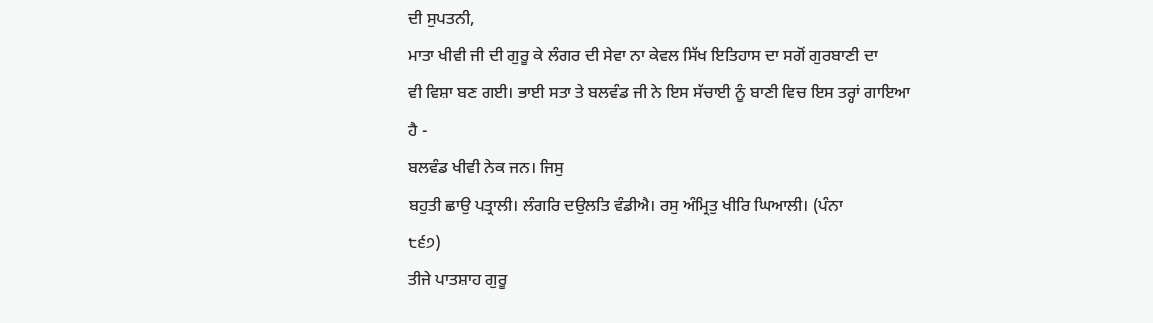ਦੀ ਸੁਪਤਨੀ,
ਮਾਤਾ ਖੀਵੀ ਜੀ ਦੀ ਗੁਰੂ ਕੇ ਲੰਗਰ ਦੀ ਸੇਵਾ ਨਾ ਕੇਵਲ ਸਿੱਖ ਇਤਿਹਾਸ ਦਾ ਸਗੋਂ ਗੁਰਬਾਣੀ ਦਾ
ਵੀ ਵਿਸ਼ਾ ਬਣ ਗਈ। ਭਾਈ ਸਤਾ ਤੇ ਬਲਵੰਡ ਜੀ ਨੇ ਇਸ ਸੱਚਾਈ ਨੂੰ ਬਾਣੀ ਵਿਚ ਇਸ ਤਰ੍ਹਾਂ ਗਾਇਆ
ਹੈ -
ਬਲਵੰਡ ਖੀਵੀ ਨੇਕ ਜਨ। ਜਿਸੁ
ਬਹੁਤੀ ਛਾਉ ਪਤ੍ਰਾਲੀ। ਲੰਗਰਿ ਦਉਲਤਿ ਵੰਡੀਐ। ਰਸੁ ਅੰਮ੍ਰਿਤੁ ਖੀਰਿ ਘਿਆਲੀ। (ਪੰਨਾ
੮੬੭)
ਤੀਜੇ ਪਾਤਸ਼ਾਹ ਗੁਰੂ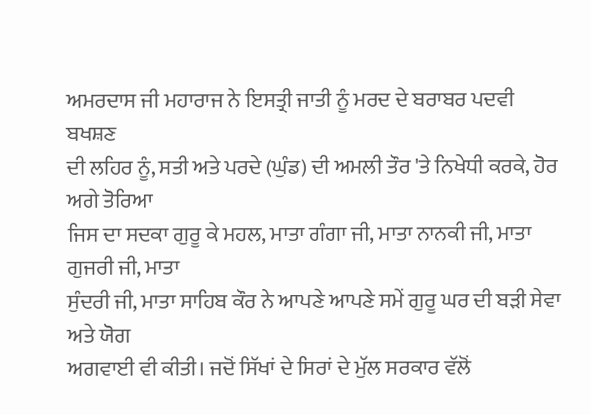ਅਮਰਦਾਸ ਜੀ ਮਹਾਰਾਜ ਨੇ ਇਸਤ੍ਰੀ ਜਾਤੀ ਨੂੰ ਮਰਦ ਦੇ ਬਰਾਬਰ ਪਦਵੀ ਬਖਸ਼ਣ
ਦੀ ਲਹਿਰ ਨੂੰ, ਸਤੀ ਅਤੇ ਪਰਦੇ (ਘੁੰਡ) ਦੀ ਅਮਲੀ ਤੌਰ 'ਤੇ ਨਿਖੇਧੀ ਕਰਕੇ, ਹੋਰ ਅਗੇ ਤੋਰਿਆ
ਜਿਸ ਦਾ ਸਦਕਾ ਗੁਰੂ ਕੇ ਮਹਲ, ਮਾਤਾ ਗੰਗਾ ਜੀ, ਮਾਤਾ ਨਾਨਕੀ ਜੀ, ਮਾਤਾ ਗੁਜਰੀ ਜੀ, ਮਾਤਾ
ਸੁੰਦਰੀ ਜੀ, ਮਾਤਾ ਸਾਹਿਬ ਕੌਰ ਨੇ ਆਪਣੇ ਆਪਣੇ ਸਮੇਂ ਗੁਰੂ ਘਰ ਦੀ ਬੜੀ ਸੇਵਾ ਅਤੇ ਯੋਗ
ਅਗਵਾਈ ਵੀ ਕੀਤੀ। ਜਦੋਂ ਸਿੱਖਾਂ ਦੇ ਸਿਰਾਂ ਦੇ ਮੁੱਲ ਸਰਕਾਰ ਵੱਲੋਂ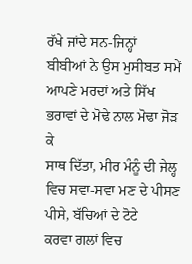ਰੱਖੇ ਜਾਂਦੇ ਸਨ-ਜਿਨ੍ਹਾਂ
ਬੀਬੀਆਂ ਨੇ ਉਸ ਮੁਸੀਬਤ ਸਮੇਂ ਆਪਣੇ ਮਰਦਾਂ ਅਤੇ ਸਿੱਖ ਭਰਾਵਾਂ ਦੇ ਮੋਢੇ ਨਾਲ ਮੋਢਾ ਜੋੜ ਕੇ
ਸਾਥ ਦਿੱਤਾ, ਮੀਰ ਮੰਨੂੰ ਦੀ ਜੇਲ੍ਹ ਵਿਚ ਸਵਾ-ਸਵਾ ਮਣ ਦੇ ਪੀਸਣ ਪੀਸੇ, ਬੱਚਿਆਂ ਦੇ ਟੋਟੇ
ਕਰਵਾ ਗਲਾਂ ਵਿਚ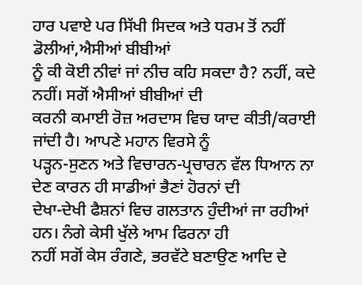ਹਾਰ ਪਵਾਏ ਪਰ ਸਿੱਖੀ ਸਿਦਕ ਅਤੇ ਧਰਮ ਤੋਂ ਨਹੀਂ ਡੋਲੀਆਂ,ਐਸੀਆਂ ਬੀਬੀਆਂ
ਨੂੰ ਕੀ ਕੋਈ ਨੀਵਾਂ ਜਾਂ ਨੀਚ ਕਹਿ ਸਕਦਾ ਹੈ? ਨਹੀਂ, ਕਦੇ ਨਹੀਂ। ਸਗੋਂ ਐਸੀਆਂ ਬੀਬੀਆਂ ਦੀ
ਕਰਨੀ ਕਮਾਈ ਰੋਜ਼ ਅਰਦਾਸ ਵਿਚ ਯਾਦ ਕੀਤੀ/ਕਰਾਈ ਜਾਂਦੀ ਹੈ। ਆਪਣੇ ਮਹਾਨ ਵਿਰਸੇ ਨੂੰ
ਪੜ੍ਹਨ-ਸੁਣਨ ਅਤੇ ਵਿਚਾਰਨ-ਪ੍ਰਚਾਰਨ ਵੱਲ ਧਿਆਨ ਨਾ ਦੇਣ ਕਾਰਨ ਹੀ ਸਾਡੀਆਂ ਭੈਣਾਂ ਹੋਰਨਾਂ ਦੀ
ਦੇਖਾ-ਦੇਖੀ ਫੈਸ਼ਨਾਂ ਵਿਚ ਗਲਤਾਨ ਹੁੰਦੀਆਂ ਜਾ ਰਹੀਆਂ ਹਨ। ਨੰਗੇ ਕੇਸੀ ਖੁੱਲੇ ਆਮ ਫਿਰਨਾ ਹੀ
ਨਹੀਂ ਸਗੋਂ ਕੇਸ ਰੰਗਣੇ, ਭਰਵੱਟੇ ਬਣਾਉਣ ਆਦਿ ਦੇ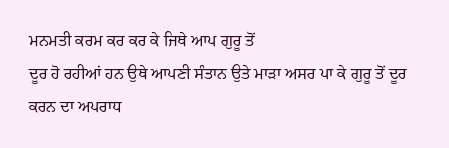ਮਨਮਤੀ ਕਰਮ ਕਰ ਕਰ ਕੇ ਜਿਥੇ ਆਪ ਗੁਰੂ ਤੋਂ
ਦੂਰ ਹੋ ਰਹੀਆਂ ਹਨ ਉਥੇ ਆਪਣੀ ਸੰਤਾਨ ਉਤੇ ਮਾੜਾ ਅਸਰ ਪਾ ਕੇ ਗੁਰੂ ਤੋਂ ਦੂਰ ਕਰਨ ਦਾ ਅਪਰਾਧ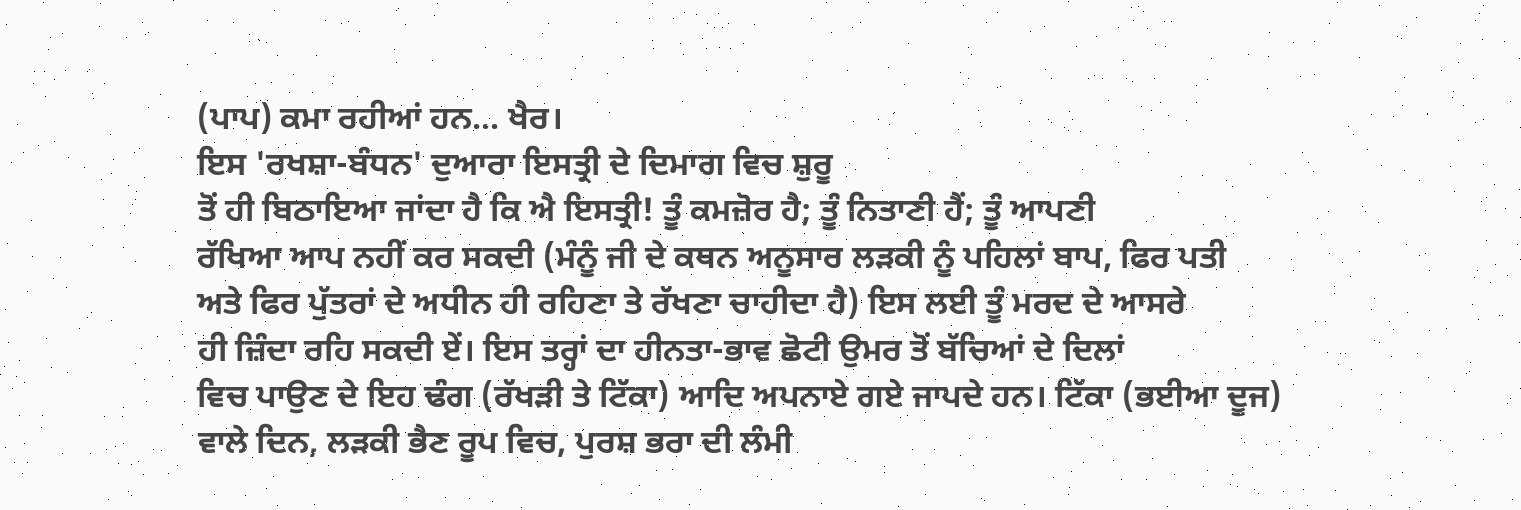(ਪਾਪ) ਕਮਾ ਰਹੀਆਂ ਹਨ... ਖੈਰ।
ਇਸ 'ਰਖਸ਼ਾ-ਬੰਧਨ' ਦੁਆਰਾ ਇਸਤ੍ਰੀ ਦੇ ਦਿਮਾਗ ਵਿਚ ਸ਼ੁਰੂ
ਤੋਂ ਹੀ ਬਿਠਾਇਆ ਜਾਂਦਾ ਹੈ ਕਿ ਐ ਇਸਤ੍ਰੀ! ਤੂੰ ਕਮਜ਼ੋਰ ਹੈ; ਤੂੰ ਨਿਤਾਣੀ ਹੈਂ; ਤੂੰ ਆਪਣੀ
ਰੱਖਿਆ ਆਪ ਨਹੀਂ ਕਰ ਸਕਦੀ (ਮੰਨੂੰ ਜੀ ਦੇ ਕਥਨ ਅਨੂਸਾਰ ਲੜਕੀ ਨੂੰ ਪਹਿਲਾਂ ਬਾਪ, ਫਿਰ ਪਤੀ
ਅਤੇ ਫਿਰ ਪੁੱਤਰਾਂ ਦੇ ਅਧੀਨ ਹੀ ਰਹਿਣਾ ਤੇ ਰੱਖਣਾ ਚਾਹੀਦਾ ਹੈ) ਇਸ ਲਈ ਤੂੰ ਮਰਦ ਦੇ ਆਸਰੇ
ਹੀ ਜ਼ਿੰਦਾ ਰਹਿ ਸਕਦੀ ਏਂ। ਇਸ ਤਰ੍ਹਾਂ ਦਾ ਹੀਨਤਾ-ਭਾਵ ਛੋਟੀ ਉਮਰ ਤੋਂ ਬੱਚਿਆਂ ਦੇ ਦਿਲਾਂ
ਵਿਚ ਪਾਉਣ ਦੇ ਇਹ ਢੰਗ (ਰੱਖੜੀ ਤੇ ਟਿੱਕਾ) ਆਦਿ ਅਪਨਾਏ ਗਏ ਜਾਪਦੇ ਹਨ। ਟਿੱਕਾ (ਭਈਆ ਦੂਜ)
ਵਾਲੇ ਦਿਨ, ਲੜਕੀ ਭੈਣ ਰੂਪ ਵਿਚ, ਪੁਰਸ਼ ਭਰਾ ਦੀ ਲੰਮੀ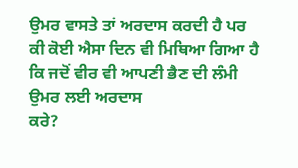ਉਮਰ ਵਾਸਤੇ ਤਾਂ ਅਰਦਾਸ ਕਰਦੀ ਹੈ ਪਰ
ਕੀ ਕੋਈ ਐਸਾ ਦਿਨ ਵੀ ਮਿਥਿਆ ਗਿਆ ਹੈ ਕਿ ਜਦੋਂ ਵੀਰ ਵੀ ਆਪਣੀ ਭੈਣ ਦੀ ਲੰਮੀ ਉਮਰ ਲਈ ਅਰਦਾਸ
ਕਰੇ?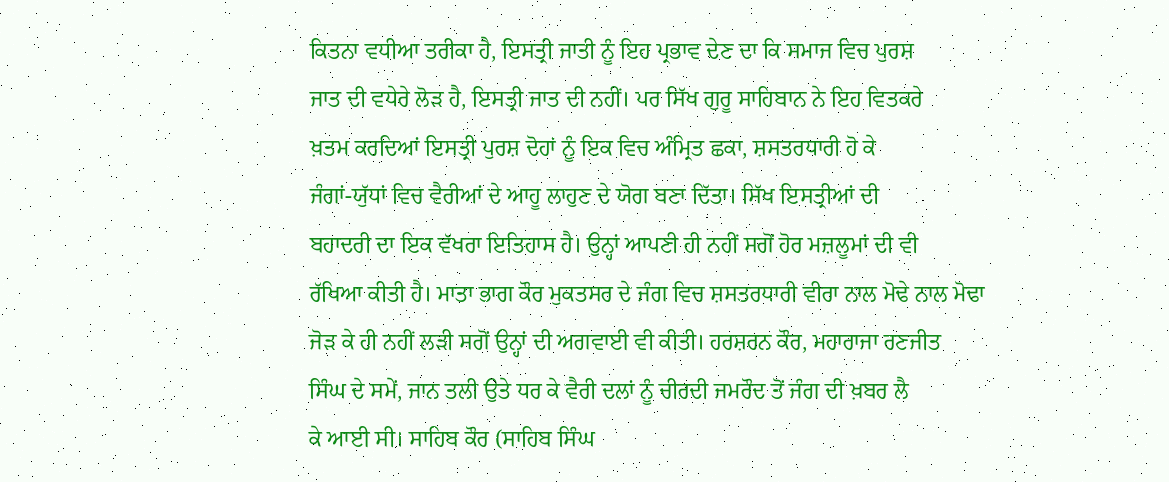ਕਿਤਨਾ ਵਧੀਆ ਤਰੀਕਾ ਹੈ, ਇਸਤ੍ਰੀ ਜਾਤੀ ਨੂੰ ਇਹ ਪ੍ਰਭਾਵ ਦੇਣ ਦਾ ਕਿ ਸਮਾਜ ਵਿਚ ਪੁਰਸ਼
ਜਾਤ ਦੀ ਵਧੇਰੇ ਲੋੜ ਹੈ, ਇਸਤ੍ਰੀ ਜਾਤ ਦੀ ਨਹੀਂ। ਪਰ ਸਿੱਖ ਗੁਰੂ ਸਾਹਿਬਾਨ ਨੇ ਇਹ ਵਿਤਕਰੇ
ਖ਼ਤਮ ਕਰਦਿਆਂ ਇਸਤ੍ਰੀ ਪੁਰਸ਼ ਦੋਹਾਂ ਨੂੰ ਇਕ ਵਿਚ ਅੰਮ੍ਰਿਤ ਛਕਾ, ਸ਼ਸਤਰਧਾਰੀ ਹੋ ਕੇ
ਜੰਗਾਂ-ਯੁੱਧਾਂ ਵਿਚ ਵੈਰੀਆਂ ਦੇ ਆਹੂ ਲਾਹੁਣ ਦੇ ਯੋਗ ਬਣਾ ਦਿੱਤਾ। ਸਿੱਖ ਇਸਤ੍ਰੀਆਂ ਦੀ
ਬਹਾਦਰੀ ਦਾ ਇਕ ਵੱਖਰਾ ਇਤਿਹਾਸ ਹੈ। ਉਨ੍ਹਾਂ ਆਪਣੀ ਹੀ ਨਹੀਂ ਸਗੋਂ ਹੋਰ ਮਜ਼ਲੂਮਾਂ ਦੀ ਵੀ
ਰੱਖਿਆ ਕੀਤੀ ਹੈ। ਮਾਤਾ ਭਾਗ ਕੌਰ ਮੁਕਤਸਰ ਦੇ ਜੰਗ ਵਿਚ ਸ਼ਸਤਰਧਾਰੀ ਵੀਰਾ ਨਾਲ ਮੋਢੇ ਨਾਲ ਮੋਢਾ
ਜੋੜ ਕੇ ਹੀ ਨਹੀਂ ਲੜੀ ਸਗੋਂ ਉਨ੍ਹਾਂ ਦੀ ਅਗਵਾਈ ਵੀ ਕੀਤੀ। ਹਰਸ਼ਰਨ ਕੌਰ, ਮਹਾਰਾਜਾ ਰਣਜੀਤ
ਸਿੰਘ ਦੇ ਸਮੇਂ, ਜਾਨ ਤਲੀ ਉਤੇ ਧਰ ਕੇ ਵੈਰੀ ਦਲਾਂ ਨੂੰ ਚੀਰਦੀ ਜਮਰੌਦ ਤੋਂ ਜੰਗ ਦੀ ਖ਼ਬਰ ਲੈ
ਕੇ ਆਈ ਸੀ। ਸਾਹਿਬ ਕੌਰ (ਸਾਹਿਬ ਸਿੰਘ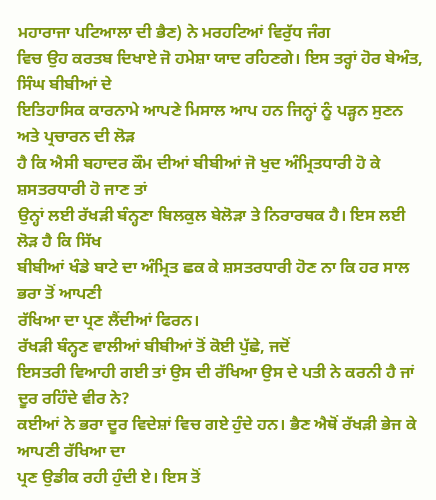ਮਹਾਰਾਜਾ ਪਟਿਆਲਾ ਦੀ ਭੈਣ) ਨੇ ਮਰਹਟਿਆਂ ਵਿਰੁੱਧ ਜੰਗ
ਵਿਚ ਉਹ ਕਰਤਬ ਦਿਖਾਏ ਜੋ ਹਮੇਸ਼ਾ ਯਾਦ ਰਹਿਣਗੇ। ਇਸ ਤਰ੍ਹਾਂ ਹੋਰ ਬੇਅੰਤ, ਸਿੰਘ ਬੀਬੀਆਂ ਦੇ
ਇਤਿਹਾਸਿਕ ਕਾਰਨਾਮੇ ਆਪਣੇ ਮਿਸਾਲ ਆਪ ਹਨ ਜਿਨ੍ਹਾਂ ਨੂੰ ਪੜ੍ਹਨ ਸੁਣਨ ਅਤੇ ਪ੍ਰਚਾਰਨ ਦੀ ਲੋੜ
ਹੈ ਕਿ ਐਸੀ ਬਹਾਦਰ ਕੌਮ ਦੀਆਂ ਬੀਬੀਆਂ ਜੋ ਖੁਦ ਅੰਮ੍ਰਿਤਧਾਰੀ ਹੋ ਕੇ ਸ਼ਸਤਰਧਾਰੀ ਹੋ ਜਾਣ ਤਾਂ
ਉਨ੍ਹਾਂ ਲਈ ਰੱਖੜੀ ਬੰਨ੍ਹਣਾ ਬਿਲਕੁਲ ਬੇਲੋੜਾ ਤੇ ਨਿਰਾਰਥਕ ਹੈ। ਇਸ ਲਈ ਲੋੜ ਹੈ ਕਿ ਸਿੱਖ
ਬੀਬੀਆਂ ਖੰਡੇ ਬਾਟੇ ਦਾ ਅੰਮ੍ਰਿਤ ਛਕ ਕੇ ਸ਼ਸਤਰਧਾਰੀ ਹੋਣ ਨਾ ਕਿ ਹਰ ਸਾਲ ਭਰਾ ਤੋਂ ਆਪਣੀ
ਰੱਖਿਆ ਦਾ ਪ੍ਰਣ ਲੈਂਦੀਆਂ ਫਿਰਨ।
ਰੱਖੜੀ ਬੰਨ੍ਹਣ ਵਾਲੀਆਂ ਬੀਬੀਆਂ ਤੋਂ ਕੋਈ ਪੁੱਛੇ, ਜਦੋਂ
ਇਸਤਰੀ ਵਿਆਹੀ ਗਈ ਤਾਂ ਉਸ ਦੀ ਰੱਖਿਆ ਉਸ ਦੇ ਪਤੀ ਨੇ ਕਰਨੀ ਹੈ ਜਾਂ ਦੂਰ ਰਹਿੰਦੇ ਵੀਰ ਨੇ?
ਕਈਆਂ ਨੇ ਭਰਾ ਦੂਰ ਵਿਦੇਸ਼ਾਂ ਵਿਚ ਗਏ ਹੁੰਦੇ ਹਨ। ਭੈਣ ਐਥੋਂ ਰੱਖੜੀ ਭੇਜ ਕੇ ਆਪਣੀ ਰੱਖਿਆ ਦਾ
ਪ੍ਰਣ ਉਡੀਕ ਰਹੀ ਹੁੰਦੀ ਏ। ਇਸ ਤੋਂ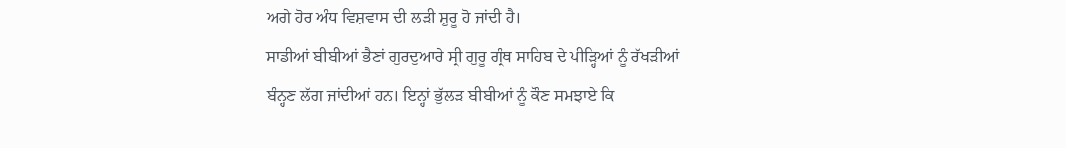ਅਗੇ ਹੋਰ ਅੰਧ ਵਿਸ਼ਵਾਸ ਦੀ ਲੜੀ ਸ਼ੁਰੂ ਹੋ ਜਾਂਦੀ ਹੈ।
ਸਾਡੀਆਂ ਬੀਬੀਆਂ ਭੈਣਾਂ ਗੁਰਦੁਆਰੇ ਸ੍ਰੀ ਗੁਰੂ ਗ੍ਰੰਥ ਸਾਹਿਬ ਦੇ ਪੀੜ੍ਹਿਆਂ ਨੂੰ ਰੱਖੜੀਆਂ
ਬੰਨ੍ਹਣ ਲੱਗ ਜਾਂਦੀਆਂ ਹਨ। ਇਨ੍ਹਾਂ ਭੁੱਲੜ ਬੀਬੀਆਂ ਨੂੰ ਕੌਣ ਸਮਝਾਏ ਕਿ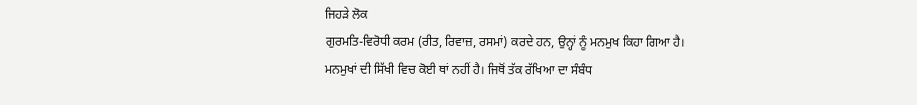ਜਿਹੜੇ ਲੋਕ
ਗੁਰਮਤਿ-ਵਿਰੋਧੀ ਕਰਮ (ਰੀਤ, ਰਿਵਾਜ਼, ਰਸਮਾਂ) ਕਰਦੇ ਹਨ, ਉਨ੍ਹਾਂ ਨੂੰ ਮਨਮੁਖ ਕਿਹਾ ਗਿਆ ਹੈ।
ਮਨਮੁਖਾਂ ਦੀ ਸਿੱਖੀ ਵਿਚ ਕੋਈ ਥਾਂ ਨਹੀਂ ਹੈ। ਜਿਥੋਂ ਤੱਕ ਰੱਖਿਆ ਦਾ ਸੰਬੰਧ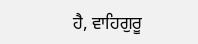ਹੈ, ਵਾਹਿਗੁਰੂ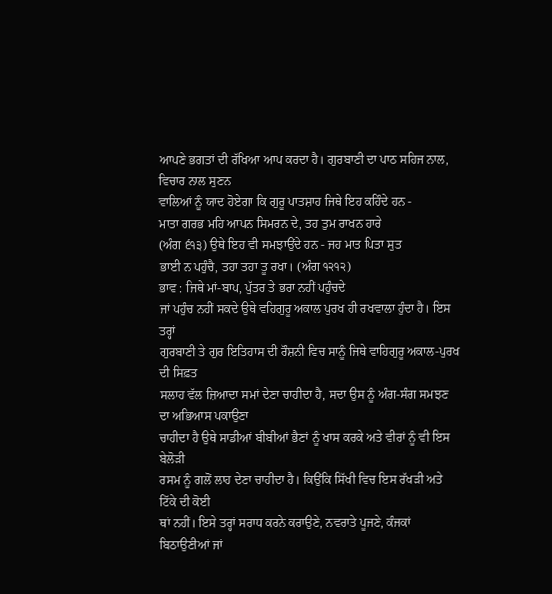ਆਪਣੇ ਭਗਤਾਂ ਦੀ ਰੱਖਿਆ ਆਪ ਕਰਦਾ ਹੈ। ਗੁਰਬਾਣੀ ਦਾ ਪਾਠ ਸਹਿਜ ਨਾਲ, ਵਿਚਾਰ ਨਾਲ ਸੁਣਨ
ਵਾਲਿਆਂ ਨੂੰ ਯਾਦ ਹੋਏਗਾ ਕਿ ਗੁਰੂ ਪਾਤਸ਼ਾਹ ਜਿਥੇ ਇਹ ਕਹਿੰਦੇ ਹਨ -
ਮਾਤਾ ਗਰਭ ਮਹਿ ਆਪਨ ਸਿਮਰਨ ਦੇ, ਤਹ ਤੁਮ ਰਾਖਨ ਹਾਰੇ
(ਅੰਗ ੬੧੩) ਉਥੇ ਇਹ ਵੀ ਸਮਝਾਉਂਦੇ ਹਨ - ਜਹ ਮਾਤ ਪਿਤਾ ਸੁਤ
ਭਾਈ ਨ ਪਹੁੰਚੈ, ਤਹਾ ਤਹਾ ਤੂ ਰਖਾ। (ਅੰਗ ੧੨੧੨)
ਭਾਵ : ਜਿਥੇ ਮਾਂ-ਬਾਪ, ਪੁੱਤਰ ਤੇ ਭਰਾ ਨਹੀਂ ਪਹੁੰਚਦੇ
ਜਾਂ ਪਹੁੰਚ ਨਹੀਂ ਸਕਦੇ ਉਥੇ ਵਹਿਗੁਰੂ ਅਕਾਲ ਪੁਰਖ ਹੀ ਰਖਵਾਲਾ ਹੁੰਦਾ ਹੈ। ਇਸ ਤਰ੍ਹਾਂ
ਗੁਰਬਾਣੀ ਤੇ ਗੁਰ ਇਤਿਹਾਸ ਦੀ ਰੌਸ਼ਨੀ ਵਿਚ ਸਾਨੂੰ ਜਿਥੇ ਵਾਹਿਗੁਰੂ ਅਕਾਲ-ਪੁਰਖ ਦੀ ਸਿਫ਼ਤ
ਸਲਾਹ ਵੱਲ ਜ਼ਿਆਦਾ ਸਮਾਂ ਦੇਣਾ ਚਾਹੀਦਾ ਹੈ, ਸਦਾ ਉਸ ਨੂੰ ਅੰਗ-ਸੰਗ ਸਮਝਣ ਦਾ ਅਭਿਆਸ ਪਕਾਉਣਾ
ਚਾਹੀਦਾ ਹੈ ਉਥੇ ਸਾਡੀਆਂ ਬੀਬੀਆਂ ਭੈਣਾਂ ਨੂੰ ਖਾਸ ਕਰਕੇ ਅਤੇ ਵੀਰਾਂ ਨੂੰ ਵੀ ਇਸ ਬੇਲੋੜੀ
ਰਸਮ ਨੂੰ ਗਲੋਂ ਲਾਹ ਦੇਣਾ ਚਾਹੀਦਾ ਹੈ। ਕਿਉਂਕਿ ਸਿੱਖੀ ਵਿਚ ਇਸ ਰੱਖੜੀ ਅਤੇ ਟਿੱਕੇ ਦੀ ਕੋਈ
ਥਾਂ ਨਹੀਂ। ਇਸੇ ਤਰ੍ਹਾਂ ਸਰਾਧ ਕਰਨੇ ਕਰਾਉਣੇ, ਨਵਰਾਤੇ ਪੂਜਣੇ, ਕੰਜਕਾਂ ਬਿਠਾਉਣੀਆਂ ਜਾਂ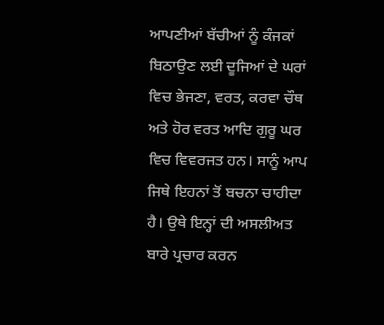ਆਪਣੀਆਂ ਬੱਚੀਆਂ ਨੂੰ ਕੰਜਕਾਂ ਬਿਠਾਉਣ ਲਈ ਦੂਜਿਆਂ ਦੇ ਘਰਾਂ ਵਿਚ ਭੇਜਣਾ, ਵਰਤ, ਕਰਵਾ ਚੌਥ
ਅਤੇ ਹੋਰ ਵਰਤ ਆਦਿ ਗੁਰੂ ਘਰ ਵਿਚ ਵਿਵਰਜਤ ਹਨ। ਸਾਨੂੰ ਆਪ ਜਿਥੇ ਇਹਨਾਂ ਤੋਂ ਬਚਨਾ ਚਾਹੀਦਾ
ਹੈ। ਉਥੇ ਇਨ੍ਹਾਂ ਦੀ ਅਸਲੀਅਤ ਬਾਰੇ ਪ੍ਰਚਾਰ ਕਰਨ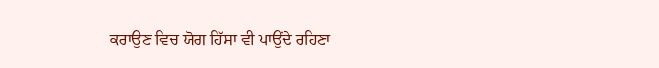ਕਰਾਉਣ ਵਿਚ ਯੋਗ ਹਿੱਸਾ ਵੀ ਪਾਉਂਦੇ ਰਹਿਣਾ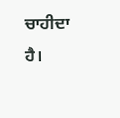ਚਾਹੀਦਾ ਹੈ।